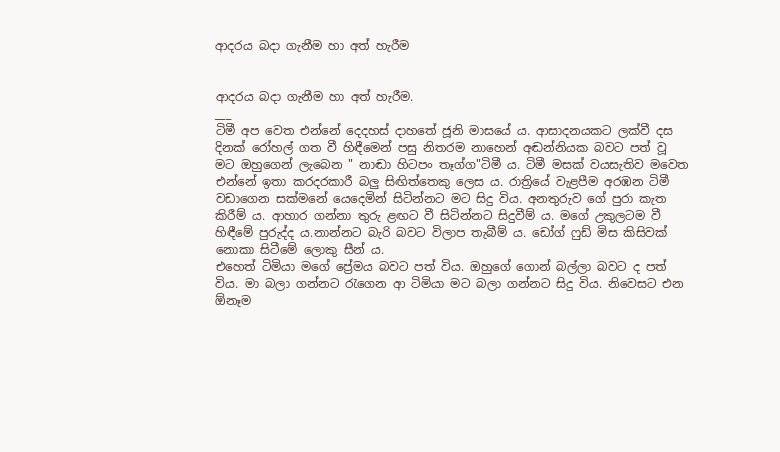ආදරය බදා ගැනීම හා අත් හැරීම


ආදරය බදා ගැනීම හා අත් හැරීම.
___
ටිමී අප වෙත එන්නේ දෙදහස් දාහතේ ජූනි මාසයේ ය. ආසාදනයකට ලක්වී දස දිනක් රෝහල් ගත වී හිඳීමෙන් පසු නිතරම නාහෙන් අඬන්නියක බවට පත් වූ මට ඔහුගෙන් ලැබෙන " නාඬා හිටපං තෑග්ග"ටිමී ය. ටිමී මසක් වයසැතිව මවෙත එන්නේ ඉතා කරදරකාරී බලු සිඟිත්තෙකු ලෙස ය. රාත්‍රියේ වැළපීම අරඹන ටිමී වඩාගෙන සක්මනේ යෙදෙමින් සිටින්නට මට සිදු විය. අනතුරුව ගේ පුරා කැත කිරීම් ය. ආහාර ගන්නා තුරු ළඟට වී සිටින්නට සිදුවීම් ය. මගේ උකුලටම වී හිඳීමේ පුරුද්ද ය.නාන්නට බැරි බවට විලාප තැබීම් ය. ඩෝග් ෆුඩ් මිස කිසිවක් නොකා සිටීමේ ලොකු සීන් ය.
එහෙත් ටිමියා මගේ ප්‍රේමය බවට පත් විය. ඔහුගේ ගොන් බල්ලා බවට ද පත් විය. මා බලා ගන්නට රැගෙන ආ ටිමියා මට බලා ගන්නට සිදු විය. නිවෙසට එන ඕනෑම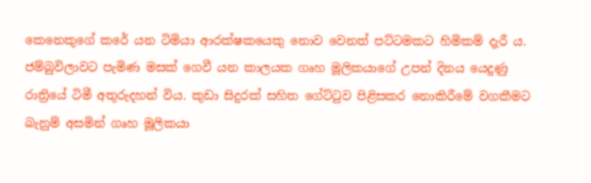කෙනෙකුගේ කරේ යන ටිමියා ආරක්ෂකයෙකු නොව වෙනත් පට්ටමකට හිමිකම් දැරී ය.
ජම්බුවිලාවට පැමිණ මසක් ගෙවී යන කාලයක ගෘහ මූලිකයාගේ උපන් දිනය යෙදුණු රාත්‍රියේ ටිමී අතුරුදහන් විය. කුඩා සිදුරක් සහිත ගේට්ටුව පිළිසකර නොකිරීමේ වගකීමට බැනුම් අසමින් ගෘහ මූලිකයා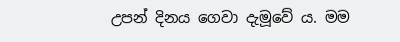උපන් දිනය ගෙවා දැමූවේ ය. මම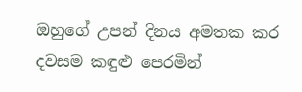ඔහුගේ උපන් දිනය අමතක කර දවසම කඳුළු පෙරමින්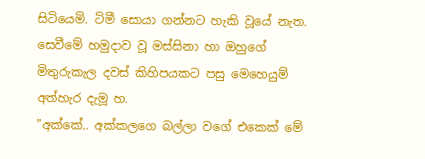සිටියෙමි. ටිමී සොයා ගන්නට හැකි වූයේ නැත. සෙවීමේ හමුදාව වූ මස්සිනා හා ඔහුගේ මිතුරුකැල දවස් කිහිපයකට පසු මෙහෙයුම් අත්හැර දැමූ හ.
"අක්කේ.. අක්කලගෙ බල්ලා වගේ එකෙක් මේ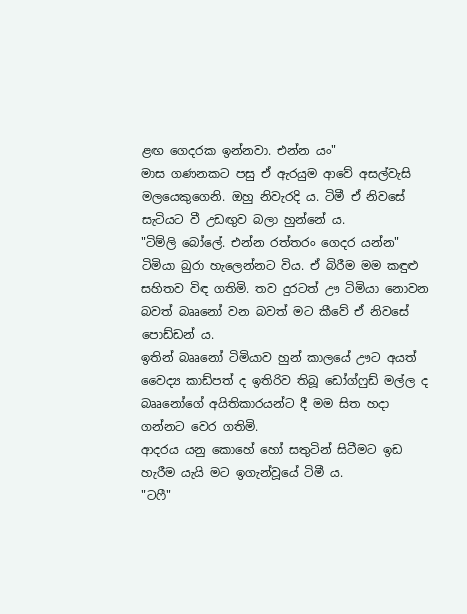ළඟ ගෙදරක ඉන්නවා. එන්න යං"
මාස ගණනකට පසු ඒ ඇරයුම ආවේ අසල්වැසි මලයෙකුගෙනි. ඔහු නිවැරදි ය. ටිමී ඒ නිවසේ සැටියට වී උඩඟුව බලා හුන්නේ ය.
"ටිම්ලි බෝලේ. එන්න රත්තරං ගෙදර යන්න"
ටිමියා බුරා හැලෙන්නට විය. ඒ බිරීම මම කඳුළු සහිතව විඳ ගතිමි. තව දුරටත් ඌ ටිමියා නොවන බවත් බෲනෝ වන බවත් මට කීවේ ඒ නිවසේ පොඩ්ඩන් ය.
ඉතින් බෲනෝ ටිමියාව හුන් කාලයේ ඌට අයත් වෛද්‍ය කාඩ්පත් ද ඉතිරිව තිබූ ඩෝග්ෆුඩ් මල්ල ද බෲනෝගේ අයිතිකාරයන්ට දී මම සිත හදා ගන්නට වෙර ගතිමි.
ආදරය යනු කොහේ හෝ සතුටින් සිටීමට ඉඩ හැරීම යැයි මට ඉගැන්වූයේ ටිමී ය.
"ටෆී"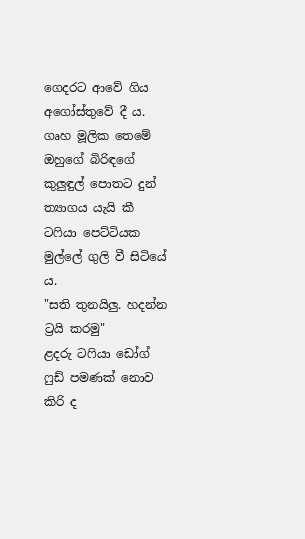ගෙදරට ආවේ ගිය අගෝස්තුවේ දී ය. ගෘහ මූලික තෙමේ ඔහුගේ බිරිඳගේ කුලුඳුල් පොතට දුන් ත්‍යාගය යැයි කී ටෆියා පෙට්ටියක මුල්ලේ ගුලි වී සිටියේ ය.
"සති තුනයිලු. හදන්න ට්‍රයි කරමු"
ළදරු ටෆියා ඩෝග් ෆුඩ් පමණක් නොව කිරි ද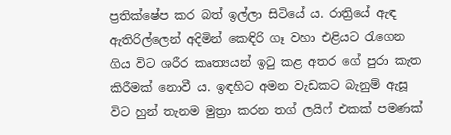ප්‍රතික්ෂේප කර බත් ඉල්ලා සිටියේ ය. රාත්‍රියේ ඇඳ ඇතිරිල්ලෙන් අදිමින් කෙඳිරි ගෑ වහා එළියට රැගෙන ගිය විට ශරීර කෘත්‍යයන් ඉටු කළ අතර ගේ පුරා කැත කිරීමක් නොවී ය. ඉඳහිට අමන වැඩකට බැනුම් ඇසූ විට හුන් තැනම මුත්‍රා කරන තග් ලයිෆ් එකක් පමණක්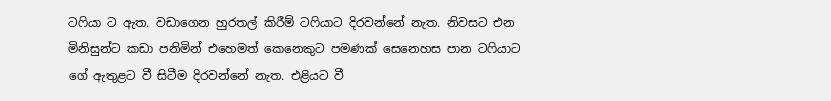ටෆියා ට ඇත. වඩාගෙන හුරතල් කිරීම් ටෆියාට දිරවන්නේ නැත. නිවසට එන මිනිසුන්ට කඩා පනිමින් එහෙමත් කෙනෙකුට පමණක් සෙනෙහස පාන ටෆියාට ගේ ඇතුළට වී සිටීම දිරවන්නේ නැත. එළියට වී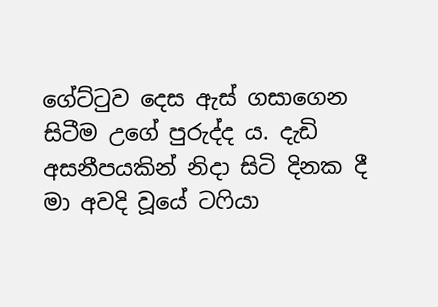ගේට්ටුව දෙස ඇස් ගසාගෙන සිටීම උගේ පුරුද්ද ය. දැඩි අසනීපයකින් නිදා සිටි දිනක දී මා අවදි වූයේ ටෆියා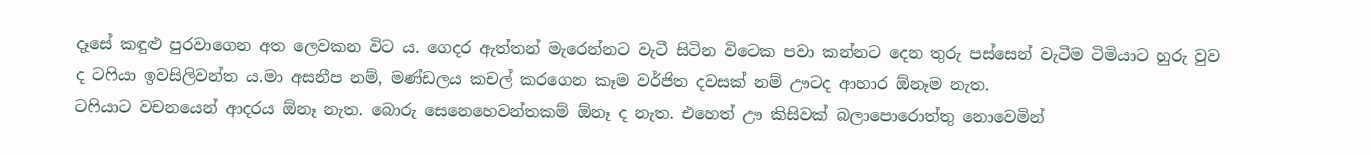දෑසේ කඳුළු පුරවාගෙන අත ලෙවකන විට ය. ගෙදර ඇත්තන් මැරෙන්නට වැටී සිටින විටෙක පවා කන්නට දෙන තුරු පස්සෙන් වැටීම ටිමියාට හුරු වුව ද ටෆියා ඉවසිලිවන්ත ය.මා අසනීප නම්, මණ්ඩලය කචල් කරගෙන කෑම වර්ජිත දවසක් නම් ඌටද ආහාර ඕනෑම නැත.
ටෆියාට වචනයෙන් ආදරය ඕනෑ නැත. බොරු සෙනෙහෙවන්තකම් ඕනෑ ද නැත. එහෙත් ඌ කිසිවක් බලාපොරොත්තු නොවෙමින්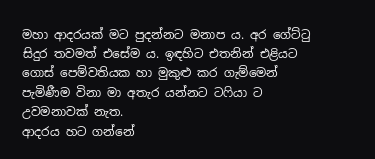මහා ආදරයක් මට පුදන්නට මනාප ය. අර ගේට්ටු සිදුර තවමත් එසේම ය. ඉඳහිට එතනින් එළියට ගොස් පෙම්වතියක හා මුකුළු කර ගැම්මෙන් පැමිණීම විනා මා අතැර යන්නට ටෆියා ට උවමනාවක් නැත.
ආදරය හට ගන්නේ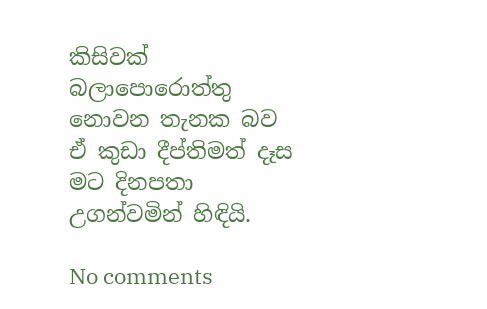කිසිවක් බලාපොරොත්තු නොවන තැනක බව ඒ කුඩා දීප්තිමත් දෑස මට දිනපතා උගන්වමින් හිඳියි.

No comments